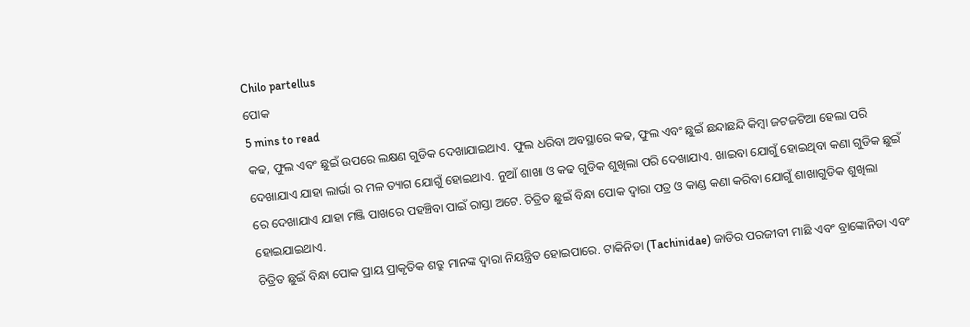Chilo partellus
ପୋକ
5 mins to read
କଢ, ଫୁଲ ଏବଂ ଛୁଇଁ ଉପରେ ଲକ୍ଷଣ ଗୁଡିକ ଦେଖାଯାଇଥାଏ. ଫୁଲ ଧରିବା ଅବସ୍ଥାରେ କଢ, ଫୁଲ ଏବଂ ଛୁଇଁ ଛନ୍ଦାଛନ୍ଦି କିମ୍ବା ଜଟଜଟିଆ ହେଲା ପରି ଦେଖାଯାଏ ଯାହା ଲାର୍ଭା ର ମଳ ତ୍ୟାଗ ଯୋଗୁଁ ହୋଇଥାଏ. ନୁଆଁ ଶାଖା ଓ କଢ ଗୁଡିକ ଶୁଖିଲା ପରି ଦେଖାଯାଏ. ଖାଇବା ଯୋଗୁଁ ହୋଇଥିବା କଣା ଗୁଡିକ ଛୁଇଁ ରେ ଦେଖାଯାଏ ଯାହା ମଞ୍ଜି ପାଖରେ ପହଞ୍ଚିବା ପାଇଁ ରାସ୍ତା ଅଟେ. ଚିତ୍ରିତ ଛୁଇଁ ବିନ୍ଧା ପୋକ ଦ୍ୱାରା ପତ୍ର ଓ କାଣ୍ଡ କଣା କରିବା ଯୋଗୁଁ ଶାଖାଗୁଡିକ ଶୁଖିଲା ହୋଇଯାଇଥାଏ.
ଚିତ୍ରିତ ଛୁଇଁ ବିନ୍ଧା ପୋକ ପ୍ରାୟ ପ୍ରାକୃତିକ ଶତ୍ରୁ ମାନଙ୍କ ଦ୍ୱାରା ନିୟନ୍ତ୍ରିତ ହୋଇପାରେ. ଟାକିନିଡା (Tachinidae) ଜାତିର ପରଜୀବୀ ମାଛି ଏବଂ ବ୍ରାଙ୍କୋନିଡା ଏବଂ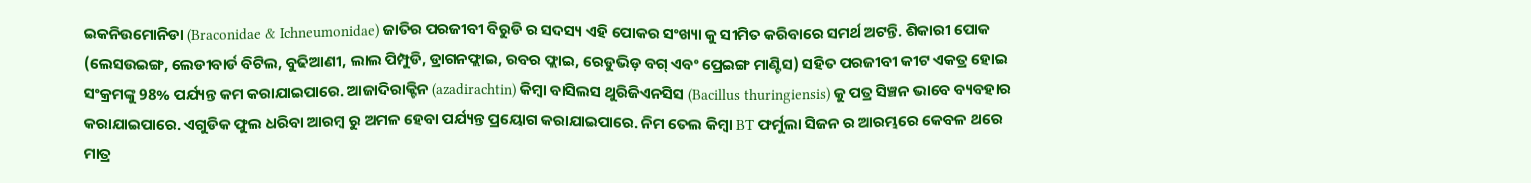ଇକନିଉମୋନିଡା (Braconidae & Ichneumonidae) ଜାତିର ପରଜୀବୀ ବିରୁଡି ର ସଦସ୍ୟ ଏହି ପୋକର ସଂଖ୍ୟା କୁ ସୀମିତ କରିବାରେ ସମର୍ଥ ଅଟନ୍ତି. ଶିକାରୀ ପୋକ (ଲେସଉଇଙ୍ଗ, ଲେଡୀବାର୍ଡ ବିଟିଲ, ବୁଢିଆଣୀ, ଲାଲ ପିମ୍ପୁଡି, ଡ୍ରାଗନଫ୍ଲାଇ, ରବର ଫ୍ଲାଇ, ରେଡୁଭିଡ଼ ବଗ୍ ଏବଂ ପ୍ରେଇଙ୍ଗ ମାଣ୍ଟିସ) ସହିତ ପରଜୀବୀ କୀଟ ଏକତ୍ର ହୋଇ ସଂକ୍ରମଙ୍କୁ 98% ପର୍ଯ୍ୟନ୍ତ କମ କରାଯାଇପାରେ. ଆଜାଦିରାକ୍ଟିନ (azadirachtin) କିମ୍ବା ବାସିଲସ ଥୁରିଜିଏନସିସ (Bacillus thuringiensis) କୁ ପତ୍ର ସିଞ୍ଚନ ଭାବେ ବ୍ୟବହାର କରାଯାଇପାରେ. ଏଗୁଡିକ ଫୁଲ ଧରିବା ଆରମ୍ବ ରୁ ଅମଳ ହେବା ପର୍ଯ୍ୟନ୍ତ ପ୍ରୟୋଗ କରାଯାଇପାରେ. ନିମ ତେଲ କିମ୍ବା BT ଫର୍ମୁଲା ସିଜନ ର ଆରମ୍ଭରେ କେବଳ ଥରେ ମାତ୍ର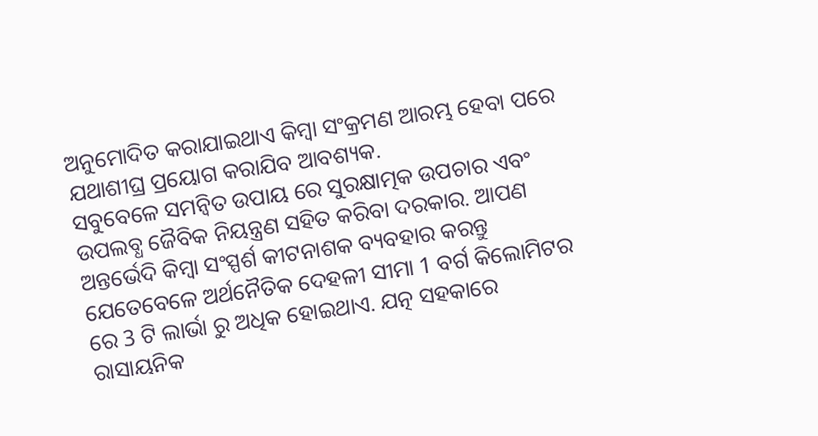ଅନୁମୋଦିତ କରାଯାଇଥାଏ କିମ୍ବା ସଂକ୍ରମଣ ଆରମ୍ଭ ହେବା ପରେ ଯଥାଶୀଘ୍ର ପ୍ରୟୋଗ କରାଯିବ ଆବଶ୍ୟକ.
ସବୁବେଳେ ସମନ୍ବିତ ଉପାୟ ରେ ସୁରକ୍ଷାତ୍ମକ ଉପଚାର ଏବଂ ଉପଲବ୍ଧ ଜୈବିକ ନିୟନ୍ତ୍ରଣ ସହିତ କରିବା ଦରକାର. ଆପଣ ଅନ୍ତର୍ଭେଦି କିମ୍ବା ସଂସ୍ପର୍ଶ କୀଟନାଶକ ବ୍ୟବହାର କରନ୍ତୁ ଯେତେବେଳେ ଅର୍ଥନୈତିକ ଦେହଳୀ ସୀମା 1 ବର୍ଗ କିଲୋମିଟର ରେ 3 ଟି ଲାର୍ଭା ରୁ ଅଧିକ ହୋଇଥାଏ. ଯତ୍ନ ସହକାରେ ରାସାୟନିକ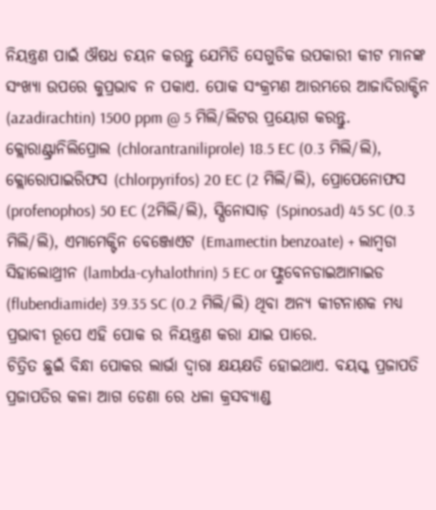ନିୟନ୍ତ୍ରଣ ପାଇଁ ଔଷଧ ଚୟନ କରନ୍ତୁ ଯେମିତି ସେଗୁଡିକ ଉପକାରୀ କୀଟ ମାନଙ୍କ ସଂଖ୍ୟା ଉପରେ କୁପ୍ରଭାବ ନ ପକାଏ. ପୋକ ସଂକ୍ରମଣ ଆରମ୍ଭରେ ଆଜାଦିରାକ୍ଟିନ (azadirachtin) 1500 ppm @ 5 ମିଲି/ଲିଟର ପ୍ରୟୋଗ କରନ୍ତୁ. କ୍ଲୋରାଣ୍ଟ୍ରାନିଲିପ୍ରୋଲ (chlorantraniliprole) 18.5 EC (0.3 ମିଲି/ଲି), କ୍ଲୋରୋପାଇରିଫସ (chlorpyrifos) 20 EC (2 ମିଲି/ଲି), ପ୍ରୋପେନୋଫସ (profenophos) 50 EC (2ମିଲି/ଲି), ସ୍ପିନୋସାଡ଼ (Spinosad) 45 SC (0.3 ମିଲି/ଲି), ଏମାମେକ୍ଟିନ ବେଞ୍ଜୋଏଟ (Emamectin benzoate) + ଲାମ୍ବଡା ସିହାଲୋଥ୍ରୀନ (lambda-cyhalothrin) 5 EC or ଫ୍ଲୁବେନଡାଇଆମାଇଡ (flubendiamide) 39.35 SC (0.2 ମିଲି/ଲି) ଥିବା ଅନ୍ୟ କୀଟନାଶକ ମଧ୍ୟ ପ୍ରଭାବୀ ରୂପେ ଏହି ପୋକ ର ନିୟନ୍ତ୍ରଣ କରା ଯାଇ ପାରେ.
ଚିତ୍ରିତ ଛୁଇଁ ବିନ୍ଧା ପୋକର ଲାର୍ଭା ଦ୍ୱାରା କ୍ଷୟକ୍ଷତି ହୋଇଥାଏ. ବୟସ୍କ ପ୍ରଜାପତି ପ୍ରଜାପତିର କଳା ଆଗ ଡେଣା ରେ ଧଳା କ୍ରସବ୍ୟାଣ୍ଡ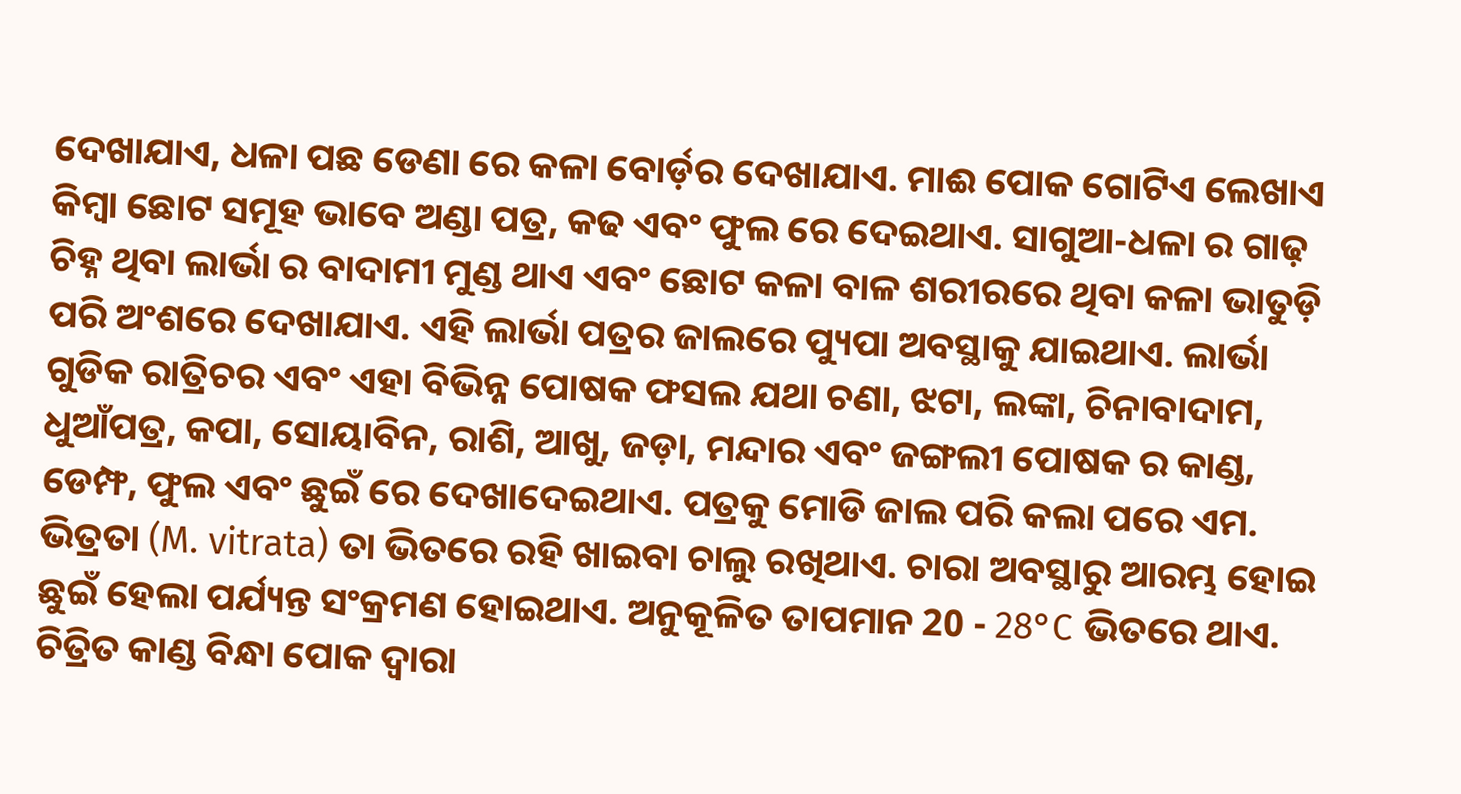ଦେଖାଯାଏ, ଧଳା ପଛ ଡେଣା ରେ କଳା ବୋର୍ଡ଼ର ଦେଖାଯାଏ. ମାଈ ପୋକ ଗୋଟିଏ ଲେଖାଏ କିମ୍ବା ଛୋଟ ସମୂହ ଭାବେ ଅଣ୍ଡା ପତ୍ର, କଢ ଏବଂ ଫୁଲ ରେ ଦେଇଥାଏ. ସାଗୁଆ-ଧଳା ର ଗାଢ଼ ଚିହ୍ନ ଥିବା ଲାର୍ଭା ର ବାଦାମୀ ମୁଣ୍ଡ ଥାଏ ଏବଂ ଛୋଟ କଳା ବାଳ ଶରୀରରେ ଥିବା କଳା ଭାତୁଡ଼ି ପରି ଅଂଶରେ ଦେଖାଯାଏ. ଏହି ଲାର୍ଭା ପତ୍ରର ଜାଲରେ ପ୍ୟୁପା ଅବସ୍ଥାକୁ ଯାଇଥାଏ. ଲାର୍ଭା ଗୁଡିକ ରାତ୍ରିଚର ଏବଂ ଏହା ବିଭିନ୍ନ ପୋଷକ ଫସଲ ଯଥା ଚଣା, ଝଟା, ଲଙ୍କା, ଚିନାବାଦାମ, ଧୁଆଁପତ୍ର, କପା, ସୋୟାବିନ, ରାଶି, ଆଖୁ, ଜଡ଼ା, ମନ୍ଦାର ଏବଂ ଜଙ୍ଗଲୀ ପୋଷକ ର କାଣ୍ଡ, ଡେମ୍ଫ, ଫୁଲ ଏବଂ ଛୁଇଁ ରେ ଦେଖାଦେଇଥାଏ. ପତ୍ରକୁ ମୋଡି ଜାଲ ପରି କଲା ପରେ ଏମ. ଭିତ୍ରତା (M. vitrata) ତା ଭିତରେ ରହି ଖାଇବା ଚାଲୁ ରଖିଥାଏ. ଚାରା ଅବସ୍ଥାରୁ ଆରମ୍ଭ ହୋଇ ଛୁଇଁ ହେଲା ପର୍ଯ୍ୟନ୍ତ ସଂକ୍ରମଣ ହୋଇଥାଏ. ଅନୁକୂଳିତ ତାପମାନ 20 - 28°C ଭିତରେ ଥାଏ. ଚିତ୍ରିତ କାଣ୍ଡ ବିନ୍ଧା ପୋକ ଦ୍ୱାରା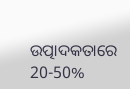ଉତ୍ପାଦକତାରେ 20-50%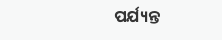ପର୍ଯ୍ୟନ୍ତ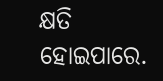କ୍ଷତି ହୋଇପାରେ.